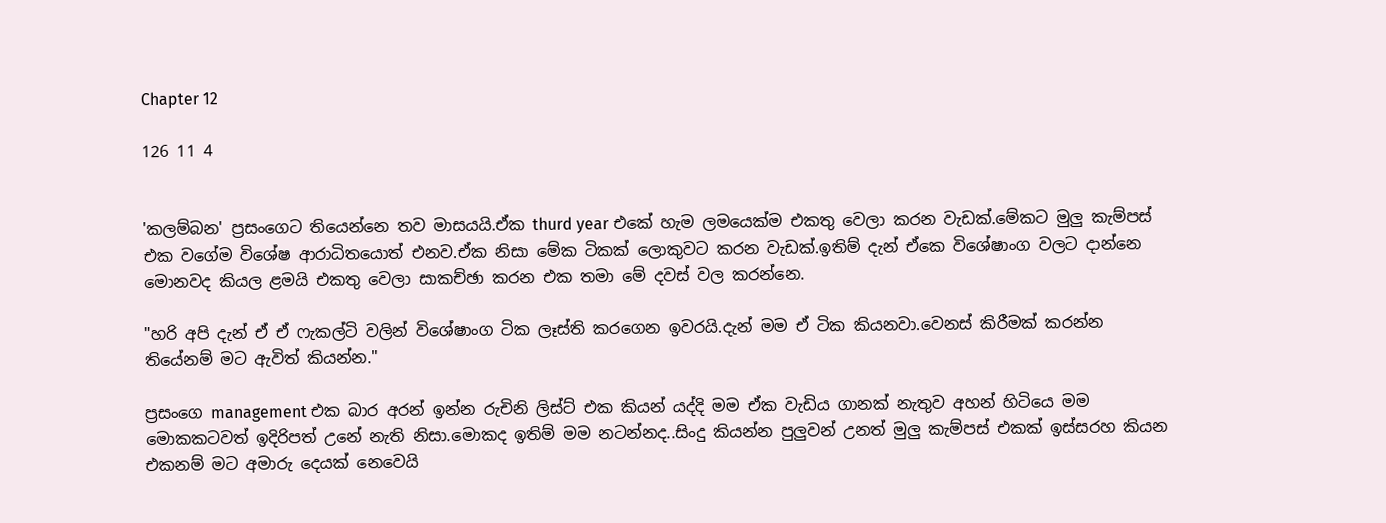Chapter 12

126 11 4


'කලම්බන' ප්‍රසංගෙට තියෙන්නෙ තව මාසයයි.ඒක thurd year එකේ හැම ලමයෙක්ම එකතු වෙලා කරන වැඩක්.මේකට මුලු කැම්පස් එක වගේම විශේෂ ආරාධිතයොත් එනව.ඒක නිසා මේක ටිකක් ලොකුවට කරන වැඩක්.ඉතිම් දැන් ඒකෙ විශේෂාංග වලට දාන්නෙ මොනවද කියල ළමයි එකතු වෙලා සාකච්ඡා කරන එක තමා මේ දවස් වල කරන්නෙ.

"හරි අපි දැන් ඒ ඒ ෆැකල්ටි වලින් විශේෂාංග ටික ලෑස්ති කරගෙන ඉවරයි.දැන් මම ඒ ටික කියනවා.වෙනස් කිරීමක් කරන්න තියේනම් මට ඇවිත් කියන්න."

ප්‍රසංගෙ management එක බාර අරන් ඉන්න රුචිනි ලිස්ට් එක කියන් යද්දි මම ඒක වැඩිය ගානක් නැතුව අහන් හිටියෙ මම මොකකටවත් ඉදිරිපත් උනේ නැති නිසා.මොකද ඉතිම් මම නටන්නද..සිංදු කියන්න පුලුවන් උනත් මුලු කැම්පස් එකක් ඉස්සරහ කියන එකනම් මට අමාරු දෙයක් නෙවෙයි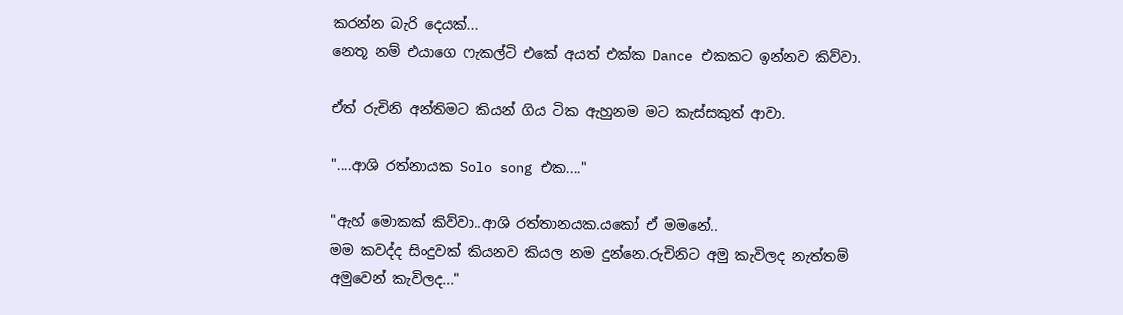කරන්න බැරි දෙයක්...
නෙතූ නම් එයාගෙ ෆැකල්ටි එකේ අයත් එක්ක Dance එකකට ඉන්නව කිව්වා.

ඒත් රුචිනි අන්තිමට කියන් ගිය ටික ඇහුනම මට කැස්සකුත් ආවා.

"....ආශි රත්නායක Solo song එක...."

"ඇහ් මොකක් කිව්වා..ආශි රත්තානයක.යකෝ ඒ මමනේ..
මම කවද්ද සිංදුවක් කියනව කියල නම දුන්නෙ.රුචිනිට අමු කැවිලද නැත්තම් අමුවෙන් කැවිලද..."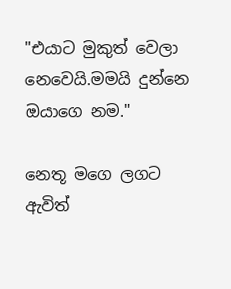"එයාට මුකුත් වෙලා නෙවෙයි.මමයි දුන්නෙ ඔයාගෙ නම."

නෙතූ මගෙ ලගට ඇවිත්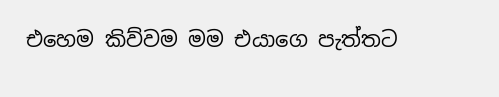එහෙම කිව්වම මම එයාගෙ පැත්තට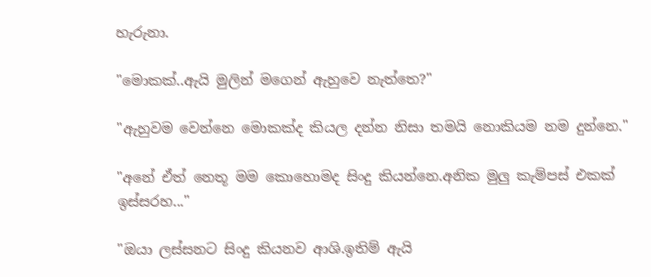හැරුනා.

"මොකක්..ඇයි මුලින් මගෙන් ඇහුවෙ නැත්තෙ?"

"ඇහුවම වෙන්නෙ මොකක්ද කියල දන්න නිසා තමයි නොකියම නම දුන්නෙ."

"අනේ ඒත් නෙතූ මම කොහොමද සිංදු කියන්නෙ.අනික මුලු කැම්පස් එකක් ඉස්සරහ..."

"ඔයා ලස්සනට සිංදු කියනව ආශි.ඉතිම් ඇයි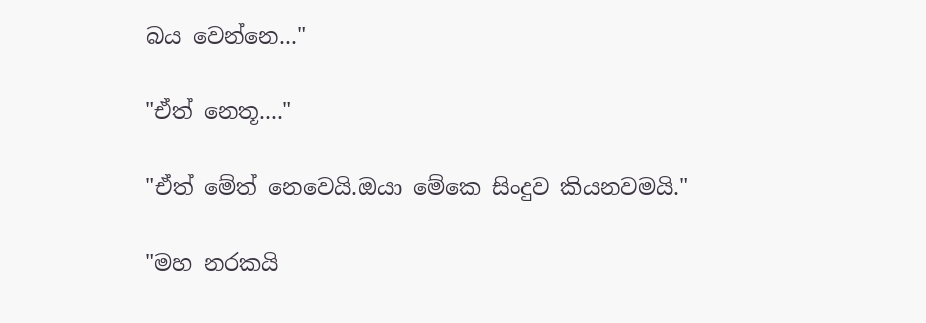බය වෙන්නෙ..."

"ඒත් නෙතූ...."

"ඒත් මේත් නෙවෙයි.ඔයා මේකෙ සිංදුව කියනවමයි."

"මහ නරකයි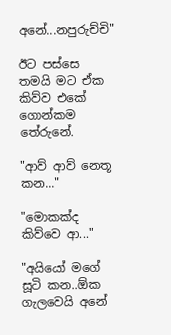අනේ...නපුරුච්චි"

ඊට පස්සෙ තමයි මට ඒක කිව්ව එකේ ගොන්කම තේරුනේ.

"ආව් ආව් නෙතූ කන..."

"මොකක්ද කිව්වෙ ආ..."

"අයියෝ මගේ සූටි කන..ඕක ගැලවෙයි අනේ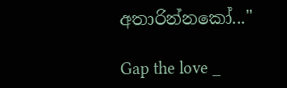අතාරින්නකෝ..."

Gap the love _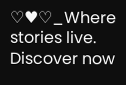♡♥♡_Where stories live. Discover now